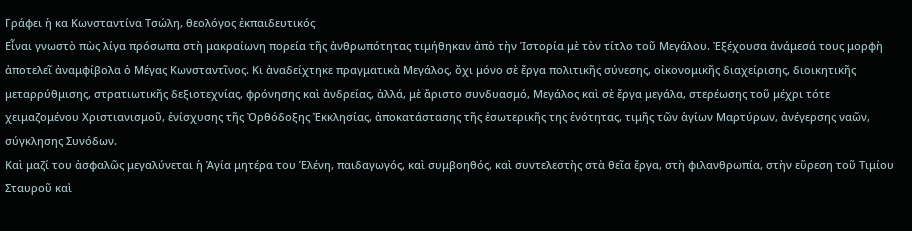Γράφει ἡ κα Κωνσταντίνα Τσώλη, θεολόγος ἐκπαιδευτικός
Εἶναι γνωστὸ πὼς λίγα πρόσωπα στὴ μακραίωνη πορεία τῆς ἀνθρωπότητας τιμήθηκαν ἀπὸ τὴν Ἱστορία μὲ τὸν τίτλο τοῦ Μεγάλου. Ἐξέχουσα ἀνάμεσά τους μορφὴ ἀποτελεῖ ἀναμφίβολα ὁ Μέγας Κωνσταντῖνος. Κι ἀναδείχτηκε πραγματικὰ Μεγάλος, ὄχι μόνο σὲ ἔργα πολιτικῆς σύνεσης, οἰκονομικῆς διαχείρισης, διοικητικῆς μεταρρύθμισης, στρατιωτικῆς δεξιοτεχνίας, φρόνησης καὶ ἀνδρείας, ἀλλά, μὲ ἄριστο συνδυασμό, Μεγάλος καὶ σὲ ἔργα μεγάλα, στερέωσης τοῦ μέχρι τότε χειμαζομένου Χριστιανισμοῦ, ἐνίσχυσης τῆς Ὀρθόδοξης Ἐκκλησίας, ἀποκατάστασης τῆς ἐσωτερικῆς της ἑνότητας, τιμῆς τῶν ἁγίων Μαρτύρων, ἀνέγερσης ναῶν, σύγκλησης Συνόδων.
Καὶ μαζί του ἀσφαλῶς μεγαλύνεται ἡ Ἁγία μητέρα του Ἑλένη, παιδαγωγός, καὶ συμβοηθός, καὶ συντελεστὴς στὰ θεῖα ἔργα, στὴ φιλανθρωπία, στὴν εὕρεση τοῦ Τιμίου Σταυροῦ καὶ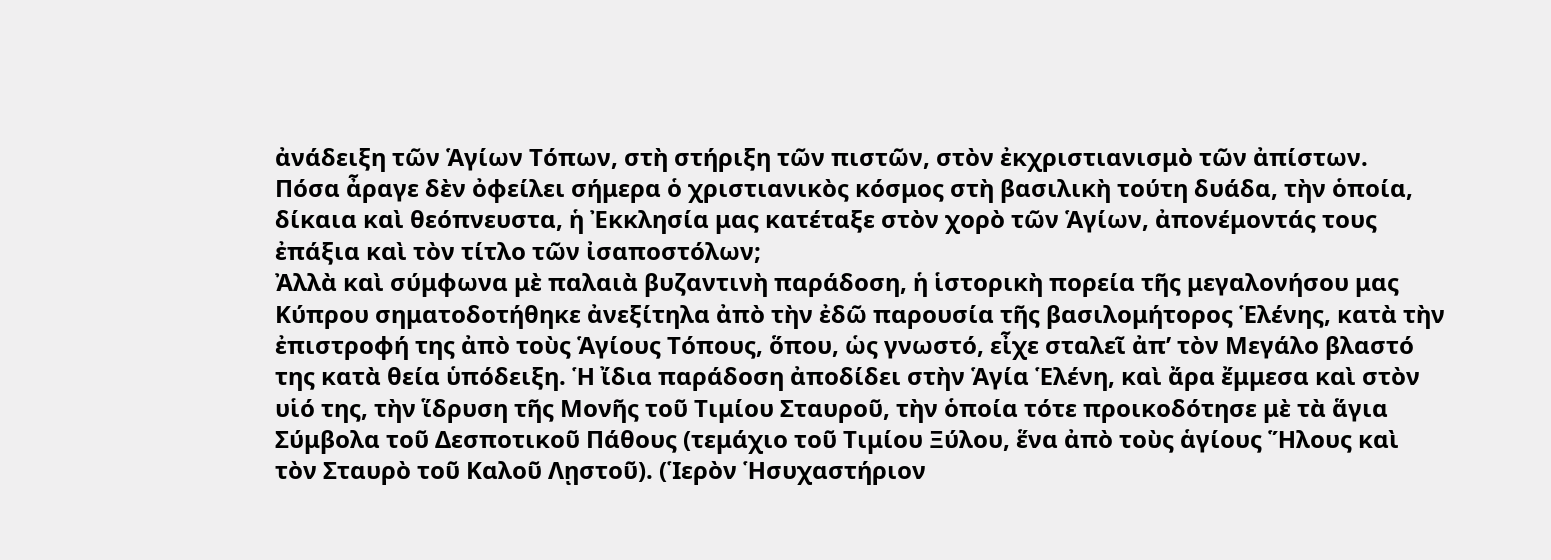ἀνάδειξη τῶν Ἁγίων Τόπων, στὴ στήριξη τῶν πιστῶν, στὸν ἐκχριστιανισμὸ τῶν ἀπίστων.
Πόσα ἆραγε δὲν ὀφείλει σήμερα ὁ χριστιανικὸς κόσμος στὴ βασιλικὴ τούτη δυάδα, τὴν ὁποία, δίκαια καὶ θεόπνευστα, ἡ Ἐκκλησία μας κατέταξε στὸν χορὸ τῶν Ἁγίων, ἀπονέμοντάς τους ἐπάξια καὶ τὸν τίτλο τῶν ἰσαποστόλων;
Ἀλλὰ καὶ σύμφωνα μὲ παλαιὰ βυζαντινὴ παράδοση, ἡ ἱστορικὴ πορεία τῆς μεγαλονήσου μας Κύπρου σηματοδοτήθηκε ἀνεξίτηλα ἀπὸ τὴν ἐδῶ παρουσία τῆς βασιλομήτορος Ἑλένης, κατὰ τὴν ἐπιστροφή της ἀπὸ τοὺς Ἁγίους Τόπους, ὅπου, ὡς γνωστό, εἶχε σταλεῖ ἀπ’ τὸν Μεγάλο βλαστό της κατὰ θεία ὑπόδειξη. Ἡ ἴδια παράδοση ἀποδίδει στὴν Ἁγία Ἑλένη, καὶ ἄρα ἔμμεσα καὶ στὸν υἱό της, τὴν ἵδρυση τῆς Μονῆς τοῦ Τιμίου Σταυροῦ, τὴν ὁποία τότε προικοδότησε μὲ τὰ ἅγια Σύμβολα τοῦ Δεσποτικοῦ Πάθους (τεμάχιο τοῦ Τιμίου Ξύλου, ἕνα ἀπὸ τοὺς ἁγίους Ἥλους καὶ τὸν Σταυρὸ τοῦ Καλοῦ Λῃστοῦ). (Ἱερὸν Ἡσυχαστήριον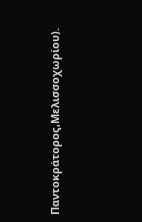Παντοκράτορος,Μελισσοχωρίου).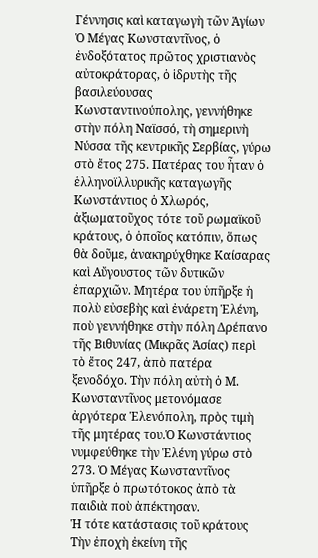Γέννησις καὶ καταγωγὴ τῶν Ἁγίων
Ὁ Μέγας Κωνσταντῖνος, ὁ ἐνδοξότατος πρῶτος χριστιανὸς αὐτοκράτορας, ὁ ἱδρυτὴς τῆς βασιλεύουσας Κωνσταντινούπολης, γεννήθηκε στὴν πόλη Ναϊσσό, τὴ σημερινὴ Νύσσα τῆς κεντρικῆς Σερβίας, γύρω στὸ ἔτος 275. Πατέρας του ἦταν ὁ ἑλληνοϊλλυρικῆς καταγωγῆς Κωνστάντιος ὁ Χλωρός, ἀξιωματοῦχος τότε τοῦ ρωμαϊκοῦ κράτους, ὁ ὁποῖος κατόπιν, ὅπως θὰ δοῦμε, ἀνακηρύχθηκε Καίσαρας καὶ Αὔγουστος τῶν δυτικῶν ἐπαρχιῶν. Μητέρα του ὑπῆρξε ἡ πολὺ εὐσεβὴς καὶ ἐνάρετη Ἑλένη, ποὺ γεννήθηκε στὴν πόλη Δρέπανο τῆς Βιθυνίας (Μικρᾶς Ἀσίας) περὶ τὸ ἔτος 247, ἀπὸ πατέρα ξενοδόχο. Τὴν πόλη αὐτὴ ὁ Μ. Κωνσταντῖνος μετονόμασε ἀργότερα Ἑλενόπολη, πρὸς τιμὴ τῆς μητέρας του.Ὁ Κωνστάντιος νυμφεύθηκε τὴν Ἑλένη γύρω στὸ 273. Ὁ Μέγας Κωνσταντῖνος ὑπῆρξε ὁ πρωτότοκος ἀπὸ τὰ παιδιὰ ποὺ ἀπέκτησαν.
Ἡ τότε κατάστασις τοῦ κράτους
Τὴν ἐποχὴ ἐκείνη τῆς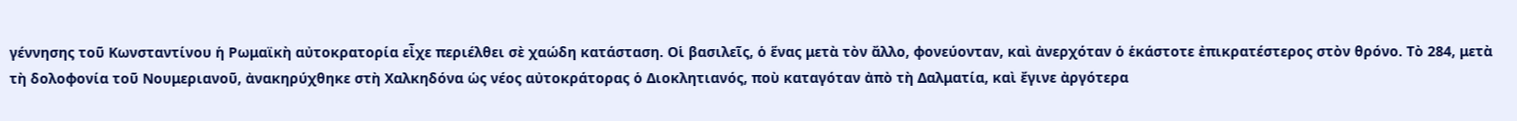γέννησης τοῦ Κωνσταντίνου ἡ Ρωμαϊκὴ αὐτοκρατορία εἶχε περιέλθει σὲ χαώδη κατάσταση. Οἱ βασιλεῖς, ὁ ἕνας μετὰ τὸν ἄλλο, φονεύονταν, καὶ ἀνερχόταν ὁ ἑκάστοτε ἐπικρατέστερος στὸν θρόνο. Τὸ 284, μετὰ τὴ δολοφονία τοῦ Νουμεριανοῦ, ἀνακηρύχθηκε στὴ Χαλκηδόνα ὡς νέος αὐτοκράτορας ὁ Διοκλητιανός, ποὺ καταγόταν ἀπὸ τὴ Δαλματία, καὶ ἔγινε ἀργότερα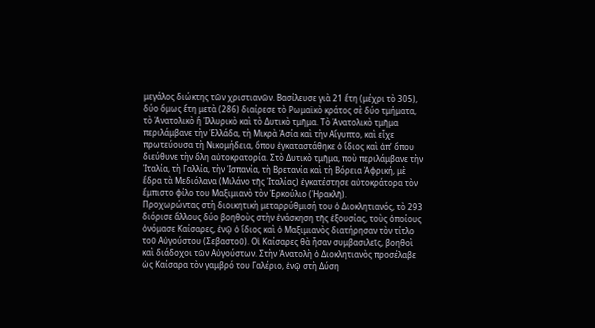μεγάλος διώκτης τῶν χριστιανῶν. Βασίλευσε γιὰ 21 ἔτη (μέχρι τὸ 305), δύο ὅμως ἔτη μετὰ (286) διαίρεσε τὸ Ρωμαϊκὸ κράτος σὲ δύο τμήματα, τὸ Ἀνατολικὸ ἢ Ἰλλυρικὸ καὶ τὸ Δυτικὸ τμῆμα. Τὸ Ἀνατολικὸ τμῆμα περιλάμβανε τὴν Ἑλλάδα, τὴ Μικρὰ Ἀσία καὶ τὴν Αἴγυπτο, καὶ εἶχε πρωτεύουσα τὴ Νικομήδεια, ὅπου ἐγκαταστάθηκε ὁ ἴδιος καὶ ἀπ’ ὅπου διεύθυνε τὴν ὅλη αὐτοκρατορία. Στὸ Δυτικὸ τμῆμα, ποὺ περιλάμβανε τὴν Ἰταλία, τὴ Γαλλία, τὴν Ἱσπανία, τὴ Βρετανία καὶ τὴ Βόρεια Ἀφρική, μὲ ἕδρα τὰ Μεδιόλανα (Μιλάνο τῆς Ἰταλίας) ἐγκατέστησε αὐτοκράτορα τὸν ἔμπιστο φίλο του Μαξιμιανὸ τὸν Ἐρκούλιο (Ἡρακλῆ).
Προχωρώντας στὴ διοικητικὴ μεταρρύθμισή του ὁ Διοκλητιανός, τὸ 293 διόρισε ἄλλους δύο βοηθοὺς στὴν ἐνάσκηση τῆς ἐξουσίας, τοὺς ὁποίους ὀνόμασε Καίσαρες, ἐνῷ ὁ ἴδιος καὶ ὁ Μαξιμιανὸς διατήρησαν τὸν τίτλο τοῦ Αὐγούστου (Σεβαστοῦ). Οἱ Καίσαρες θὰ ἦσαν συμβασιλεῖς, βοηθοὶ καὶ διάδοχοι τῶν Αὐγούστων. Στὴν Ἀνατολὴ ὁ Διοκλητιανὸς προσέλαβε ὡς Καίσαρα τὸν γαμβρό του Γαλέριο, ἐνῷ στὴ Δύση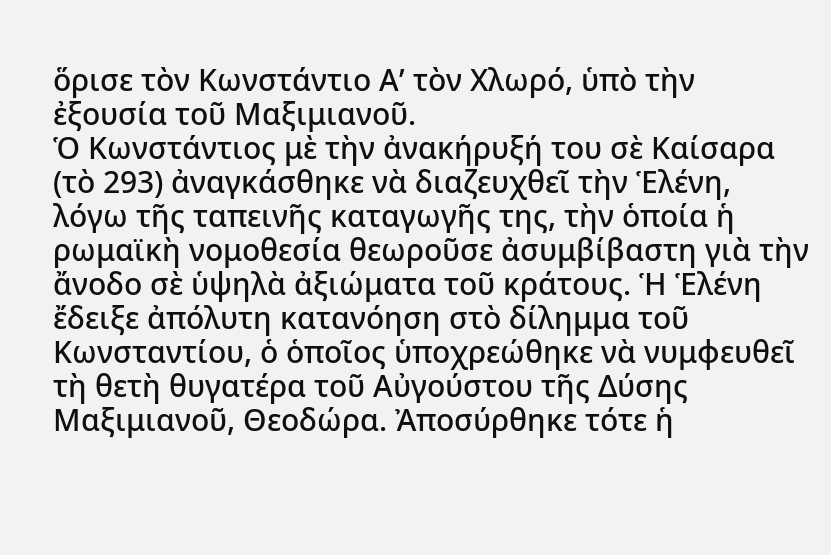ὅρισε τὸν Κωνστάντιο Α’ τὸν Χλωρό, ὑπὸ τὴν ἐξουσία τοῦ Μαξιμιανοῦ.
Ὁ Κωνστάντιος μὲ τὴν ἀνακήρυξή του σὲ Καίσαρα (τὸ 293) ἀναγκάσθηκε νὰ διαζευχθεῖ τὴν Ἑλένη, λόγω τῆς ταπεινῆς καταγωγῆς της, τὴν ὁποία ἡ ρωμαϊκὴ νομοθεσία θεωροῦσε ἀσυμβίβαστη γιὰ τὴν ἄνοδο σὲ ὑψηλὰ ἀξιώματα τοῦ κράτους. Ἡ Ἑλένη ἔδειξε ἀπόλυτη κατανόηση στὸ δίλημμα τοῦ Κωνσταντίου, ὁ ὁποῖος ὑποχρεώθηκε νὰ νυμφευθεῖ τὴ θετὴ θυγατέρα τοῦ Αὐγούστου τῆς Δύσης Μαξιμιανοῦ, Θεοδώρα. Ἀποσύρθηκε τότε ἡ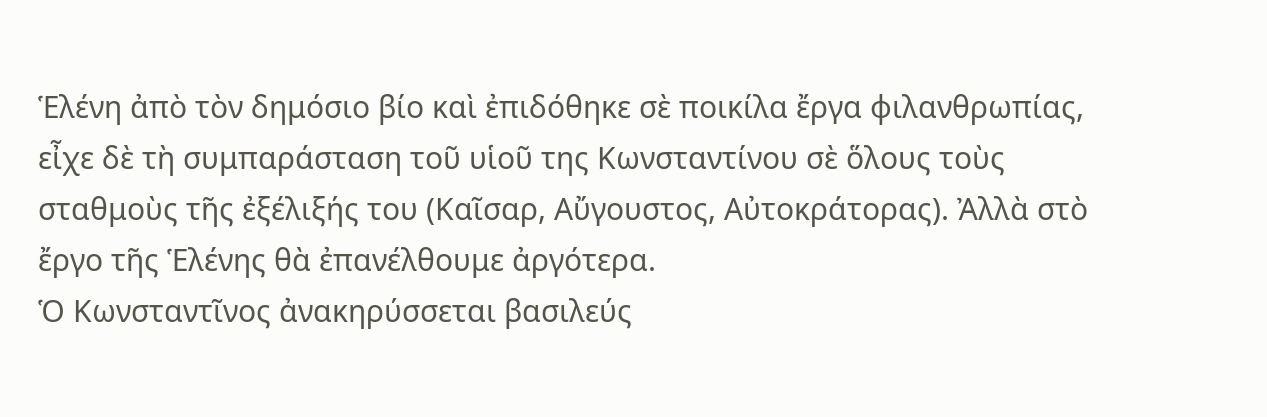Ἑλένη ἀπὸ τὸν δημόσιο βίο καὶ ἐπιδόθηκε σὲ ποικίλα ἔργα φιλανθρωπίας, εἶχε δὲ τὴ συμπαράσταση τοῦ υἱοῦ της Κωνσταντίνου σὲ ὅλους τοὺς σταθμοὺς τῆς ἐξέλιξής του (Καῖσαρ, Αὔγουστος, Αὐτοκράτορας). Ἀλλὰ στὸ ἔργο τῆς Ἑλένης θὰ ἐπανέλθουμε ἀργότερα.
Ὁ Κωνσταντῖνος ἀνακηρύσσεται βασιλεύς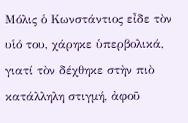Μόλις ὁ Κωνστάντιος εἶδε τὸν υἱό του, χάρηκε ὑπερβολικά, γιατί τὸν δέχθηκε στὴν πιὸ κατάλληλη στιγμή, ἀφοῦ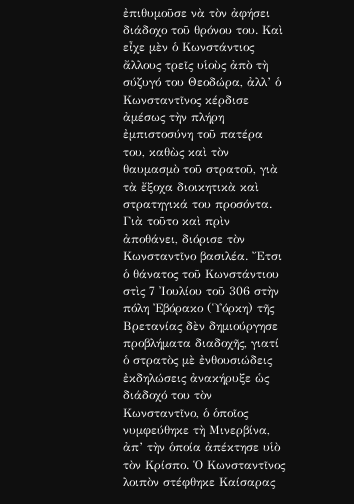ἐπιθυμοῦσε νὰ τὸν ἀφήσει διάδοχο τοῦ θρόνου του. Καὶ εἶχε μὲν ὁ Κωνστάντιος ἄλλους τρεῖς υἱοὺς ἀπὸ τὴ σύζυγό του Θεοδώρα, ἀλλ’ ὁ Κωνσταντῖνος κέρδισε ἀμέσως τὴν πλήρη ἐμπιστοσύνη τοῦ πατέρα του, καθὼς καὶ τὸν θαυμασμὸ τοῦ στρατοῦ, γιὰ τὰ ἔξοχα διοικητικὰ καὶ στρατηγικά του προσόντα. Γιὰ τοῦτο καὶ πρὶν ἀποθάνει, διόρισε τὸν Κωνσταντῖνο βασιλέα. Ἔτσι ὁ θάνατος τοῦ Κωνστάντιου στὶς 7 Ἰουλίου τοῦ 306 στὴν πόλη Ἐβόρακο (Ὑόρκη) τῆς Βρετανίας δὲν δημιούργησε προβλήματα διαδοχῆς, γιατί ὁ στρατὸς μὲ ἐνθουσιώδεις ἐκδηλώσεις ἀνακήρυξε ὡς διάδοχό του τὸν Κωνσταντῖνο, ὁ ὁποῖος νυμφεύθηκε τὴ Μινερβίνα, ἀπ’ τὴν ὁποία ἀπέκτησε υἱὸ τὸν Κρίσπο. Ὁ Κωνσταντῖνος λοιπὸν στέφθηκε Καίσαρας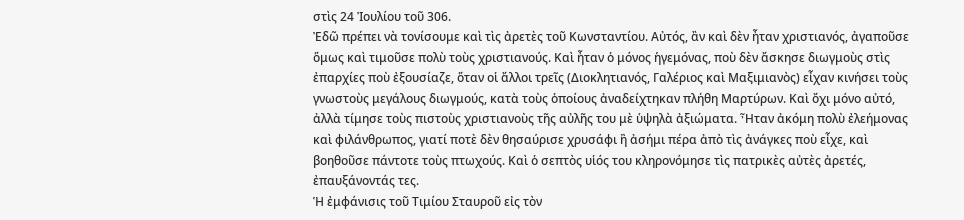στὶς 24 Ἰουλίου τοῦ 306.
Ἐδῶ πρέπει νὰ τονίσουμε καὶ τὶς ἀρετὲς τοῦ Κωνσταντίου. Αὐτός, ἂν καὶ δὲν ἦταν χριστιανός, ἀγαποῦσε ὅμως καὶ τιμοῦσε πολὺ τοὺς χριστιανούς. Καὶ ἦταν ὁ μόνος ἡγεμόνας, ποὺ δὲν ἄσκησε διωγμοὺς στὶς ἐπαρχίες ποὺ ἐξουσίαζε, ὅταν οἱ ἄλλοι τρεῖς (Διοκλητιανός, Γαλέριος καὶ Μαξιμιανὸς) εἶχαν κινήσει τοὺς γνωστοὺς μεγάλους διωγμούς, κατὰ τοὺς ὁποίους ἀναδείχτηκαν πλήθη Μαρτύρων. Καὶ ὄχι μόνο αὐτό, ἀλλὰ τίμησε τοὺς πιστοὺς χριστιανοὺς τῆς αὐλῆς του μὲ ὑψηλὰ ἀξιώματα. Ἦταν ἀκόμη πολὺ ἐλεήμονας καὶ φιλάνθρωπος, γιατί ποτὲ δὲν θησαύρισε χρυσάφι ἢ ἀσήμι πέρα ἀπὸ τὶς ἀνάγκες ποὺ εἶχε, καὶ βοηθοῦσε πάντοτε τοὺς πτωχούς. Καὶ ὁ σεπτὸς υἱός του κληρονόμησε τὶς πατρικὲς αὐτὲς ἀρετές, ἐπαυξάνοντάς τες.
Ἡ ἐμφάνισις τοῦ Τιμίου Σταυροῦ εἰς τὸν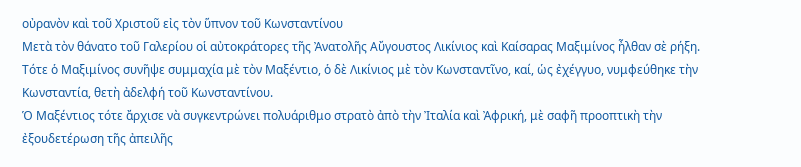οὐρανὸν καὶ τοῦ Χριστοῦ εἰς τὸν ὕπνον τοῦ Κωνσταντίνου
Μετὰ τὸν θάνατο τοῦ Γαλερίου οἱ αὐτοκράτορες τῆς Ἀνατολῆς Αὔγουστος Λικίνιος καὶ Καίσαρας Μαξιμίνος ἦλθαν σὲ ρήξη. Τότε ὁ Μαξιμίνος συνῆψε συμμαχία μὲ τὸν Μαξέντιο, ὁ δὲ Λικίνιος μὲ τὸν Κωνσταντῖνο, καί, ὡς ἐχέγγυο, νυμφεύθηκε τὴν Κωνσταντία, θετὴ ἀδελφή τοῦ Κωνσταντίνου.
Ὁ Μαξέντιος τότε ἄρχισε νὰ συγκεντρώνει πολυάριθμο στρατὸ ἀπὸ τὴν Ἰταλία καὶ Ἀφρική, μὲ σαφῆ προοπτικὴ τὴν ἐξουδετέρωση τῆς ἀπειλῆς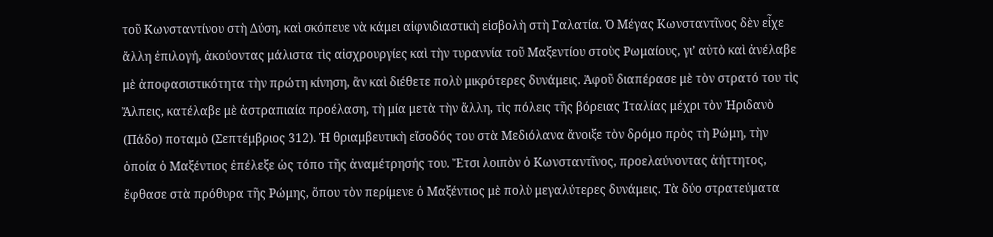τοῦ Κωνσταντίνου στὴ Δύση, καὶ σκόπευε νὰ κάμει αἰφνιδιαστικὴ εἰσβολὴ στὴ Γαλατία. Ὁ Μέγας Κωνσταντῖνος δὲν εἶχε ἄλλη ἐπιλογή, ἀκούοντας μάλιστα τὶς αἰσχρουργίες καὶ τὴν τυραννία τοῦ Μαξεντίου στοὺς Ρωμαίους, γι’ αὐτὸ καὶ ἀνέλαβε μὲ ἀποφασιστικότητα τὴν πρώτη κίνηση, ἂν καὶ διέθετε πολὺ μικρότερες δυνάμεις. Ἀφοῦ διαπέρασε μὲ τὸν στρατό του τὶς Ἄλπεις, κατέλαβε μὲ ἀστραπιαία προέλαση, τὴ μία μετὰ τὴν ἄλλη, τὶς πόλεις τῆς βόρειας Ἰταλίας μέχρι τὸν Ἠριδανὸ (Πάδο) ποταμὸ (Σεπτέμβριος 312). Ἡ θριαμβευτικὴ εἴσοδός του στὰ Μεδιόλανα ἄνοιξε τὸν δρόμο πρὸς τὴ Ρώμη, τὴν ὁποία ὁ Μαξέντιος ἐπέλεξε ὡς τόπο τῆς ἀναμέτρησής του. Ἔτσι λοιπὸν ὁ Κωνσταντῖνος, προελαύνοντας ἀήττητος, ἔφθασε στὰ πρόθυρα τῆς Ρώμης, ὅπου τὸν περίμενε ὁ Μαξέντιος μὲ πολὺ μεγαλύτερες δυνάμεις. Τὰ δύο στρατεύματα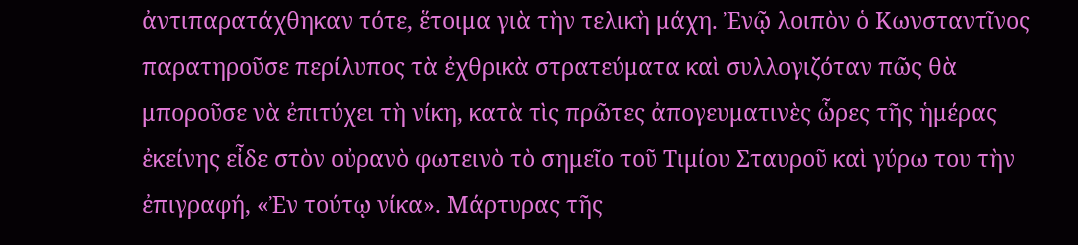ἀντιπαρατάχθηκαν τότε, ἕτοιμα γιὰ τὴν τελικὴ μάχη. Ἐνῷ λοιπὸν ὁ Κωνσταντῖνος παρατηροῦσε περίλυπος τὰ ἐχθρικὰ στρατεύματα καὶ συλλογιζόταν πῶς θὰ μποροῦσε νὰ ἐπιτύχει τὴ νίκη, κατὰ τὶς πρῶτες ἀπογευματινὲς ὧρες τῆς ἡμέρας ἐκείνης εἶδε στὸν οὐρανὸ φωτεινὸ τὸ σημεῖο τοῦ Τιμίου Σταυροῦ καὶ γύρω του τὴν ἐπιγραφή, «Ἐν τούτῳ νίκα». Μάρτυρας τῆς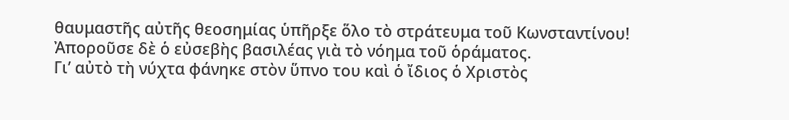θαυμαστῆς αὐτῆς θεοσημίας ὑπῆρξε ὅλο τὸ στράτευμα τοῦ Κωνσταντίνου! Ἀποροῦσε δὲ ὁ εὐσεβὴς βασιλέας γιὰ τὸ νόημα τοῦ ὁράματος.
Γι’ αὐτὸ τὴ νύχτα φάνηκε στὸν ὕπνο του καὶ ὁ ἴδιος ὁ Χριστὸς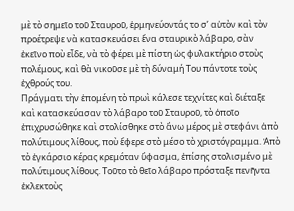μὲ τὸ σημεῖο τοῦ Σταυροῦ, ἑρμηνεύοντάς το σ’ αὐτὸν καὶ τὸν προέτρεψε νὰ κατασκευάσει ἕνα σταυρικὸ λάβαρο, σὰν ἐκεῖνο ποὺ εἶδε, νὰ τὸ φέρει μὲ πίστη ὡς φυλακτήριο στοὺς πολέμους, καὶ θὰ νικοῦσε μὲ τὴ δύναμή Του πάντοτε τοὺς ἐχθρούς του.
Πράγματι τὴν ἑπομένη τὸ πρωὶ κάλεσε τεχνίτες καὶ διέταξε καὶ κατασκεύασαν τὸ λάβαρο τοῦ Σταυροῦ, τὸ ὁποῖο ἐπιχρυσώθηκε καὶ στολίσθηκε στὸ ἄνω μέρος μὲ στεφάνι ἀπὸ πολύτιμους λίθους, ποὺ ἔφερε στὸ μέσο τὸ χριστόγραμμα. Ἀπὸ τὸ ἐγκάρσιο κέρας κρεμόταν ὕφασμα, ἐπίσης στολισμένο μὲ πολύτιμους λίθους. Τοῦτο τὸ θεῖο λάβαρο πρόσταξε πενῆντα ἐκλεκτοὺς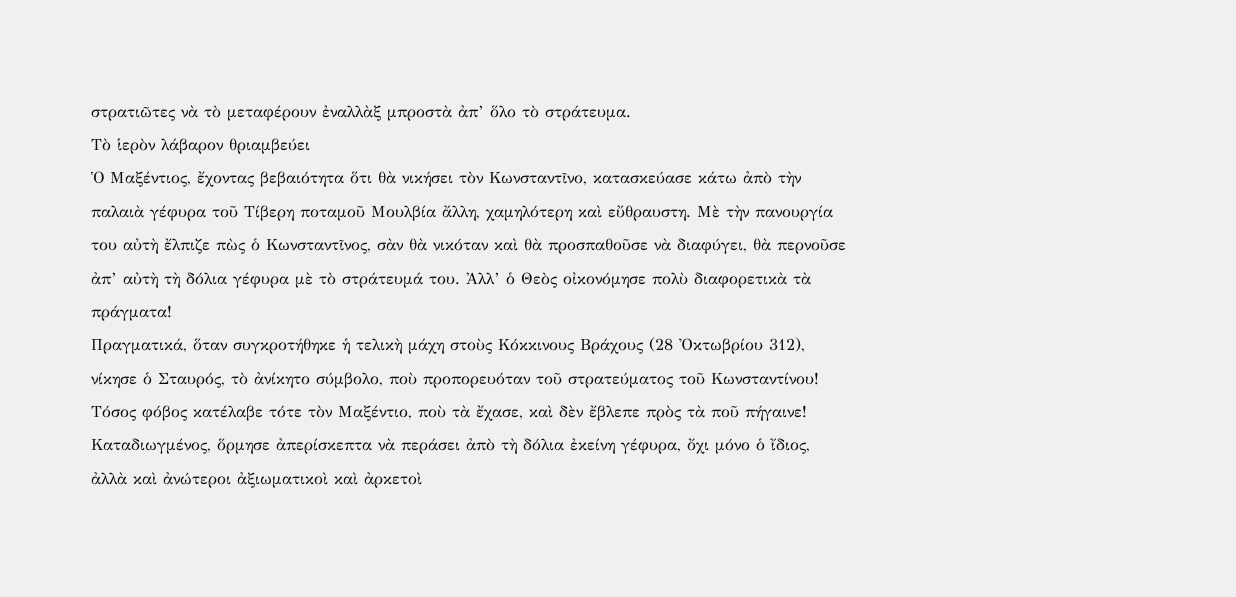στρατιῶτες νὰ τὸ μεταφέρουν ἐναλλὰξ μπροστὰ ἀπ’ ὅλο τὸ στράτευμα.
Τὸ ἱερὸν λάβαρον θριαμβεύει
Ὁ Μαξέντιος, ἔχοντας βεβαιότητα ὅτι θὰ νικήσει τὸν Κωνσταντῖνο, κατασκεύασε κάτω ἀπὸ τὴν παλαιὰ γέφυρα τοῦ Τίβερη ποταμοῦ Μουλβία ἄλλη, χαμηλότερη καὶ εὔθραυστη. Μὲ τὴν πανουργία του αὐτὴ ἔλπιζε πὼς ὁ Κωνσταντῖνος, σὰν θὰ νικόταν καὶ θὰ προσπαθοῦσε νὰ διαφύγει, θὰ περνοῦσε ἀπ’ αὐτὴ τὴ δόλια γέφυρα μὲ τὸ στράτευμά του. Ἀλλ’ ὁ Θεὸς οἰκονόμησε πολὺ διαφορετικὰ τὰ πράγματα!
Πραγματικά, ὅταν συγκροτήθηκε ἡ τελικὴ μάχη στοὺς Κόκκινους Βράχους (28 Ὀκτωβρίου 312), νίκησε ὁ Σταυρός, τὸ ἀνίκητο σύμβολο, ποὺ προπορευόταν τοῦ στρατεύματος τοῦ Κωνσταντίνου! Τόσος φόβος κατέλαβε τότε τὸν Μαξέντιο, ποὺ τὰ ἔχασε, καὶ δὲν ἔβλεπε πρὸς τὰ ποῦ πήγαινε! Καταδιωγμένος, ὅρμησε ἀπερίσκεπτα νὰ περάσει ἀπὸ τὴ δόλια ἐκείνη γέφυρα, ὄχι μόνο ὁ ἴδιος, ἀλλὰ καὶ ἀνώτεροι ἀξιωματικοὶ καὶ ἀρκετοὶ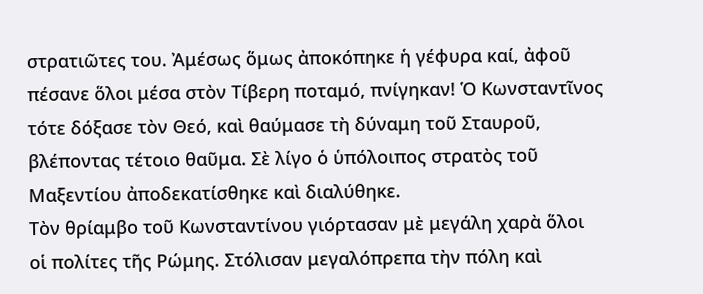στρατιῶτες του. Ἀμέσως ὅμως ἀποκόπηκε ἡ γέφυρα καί, ἀφοῦ πέσανε ὅλοι μέσα στὸν Τίβερη ποταμό, πνίγηκαν! Ὁ Κωνσταντῖνος τότε δόξασε τὸν Θεό, καὶ θαύμασε τὴ δύναμη τοῦ Σταυροῦ, βλέποντας τέτοιο θαῦμα. Σὲ λίγο ὁ ὑπόλοιπος στρατὸς τοῦ Μαξεντίου ἀποδεκατίσθηκε καὶ διαλύθηκε.
Τὸν θρίαμβο τοῦ Κωνσταντίνου γιόρτασαν μὲ μεγάλη χαρὰ ὅλοι οἱ πολίτες τῆς Ρώμης. Στόλισαν μεγαλόπρεπα τὴν πόλη καὶ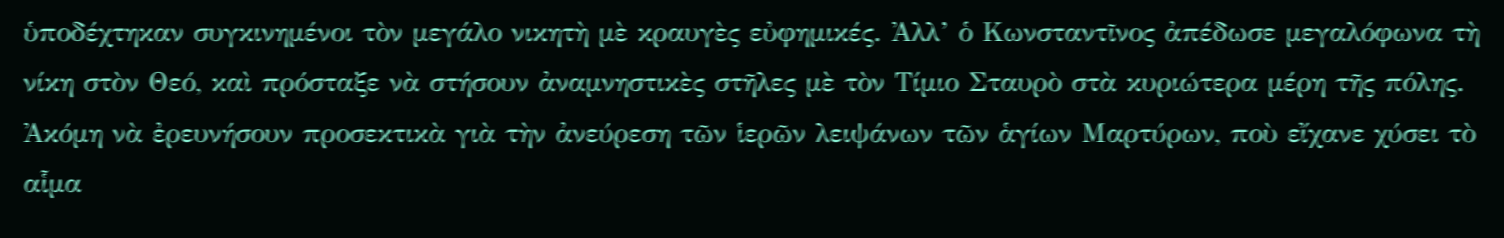ὑποδέχτηκαν συγκινημένοι τὸν μεγάλο νικητὴ μὲ κραυγὲς εὐφημικές. Ἀλλ’ ὁ Κωνσταντῖνος ἀπέδωσε μεγαλόφωνα τὴ νίκη στὸν Θεό, καὶ πρόσταξε νὰ στήσουν ἀναμνηστικὲς στῆλες μὲ τὸν Τίμιο Σταυρὸ στὰ κυριώτερα μέρη τῆς πόλης. Ἀκόμη νὰ ἐρευνήσουν προσεκτικὰ γιὰ τὴν ἀνεύρεση τῶν ἱερῶν λειψάνων τῶν ἁγίων Μαρτύρων, ποὺ εἴχανε χύσει τὸ αἷμα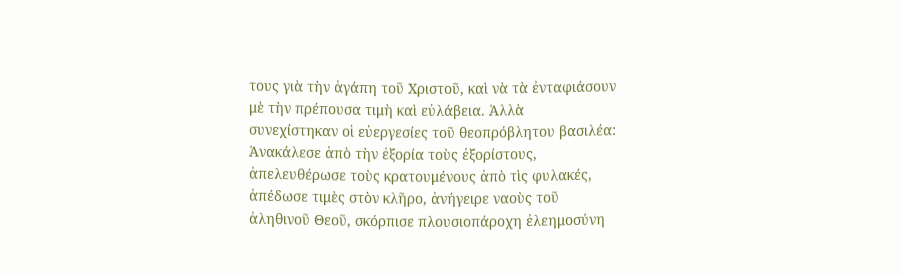τους γιὰ τὴν ἀγάπη τοῦ Χριστοῦ, καὶ νὰ τὰ ἐνταφιάσουν μὲ τὴν πρέπουσα τιμὴ καὶ εὐλάβεια. Ἀλλὰ συνεχίστηκαν οἱ εὐεργεσίες τοῦ θεοπρόβλητου βασιλέα: Ἀνακάλεσε ἀπὸ τὴν ἐξορία τοὺς ἐξορίστους, ἀπελευθέρωσε τοὺς κρατουμένους ἀπὸ τὶς φυλακές, ἀπέδωσε τιμὲς στὸν κλῆρο, ἀνήγειρε ναοὺς τοῦ ἀληθινοῦ Θεοῦ, σκόρπισε πλουσιοπάροχη ἐλεημοσύνη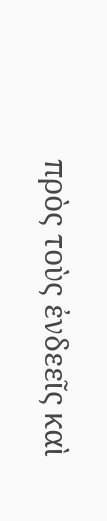πρὸς τοὺς ἐνδεεῖς καὶ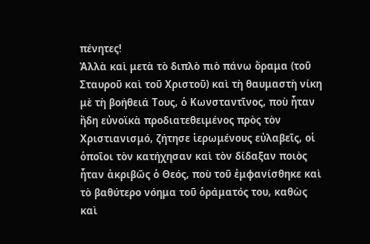πένητες!
Ἀλλὰ καὶ μετὰ τὸ διπλὸ πιὸ πάνω ὅραμα (τοῦ Σταυροῦ καὶ τοῦ Χριστοῦ) καὶ τὴ θαυμαστὴ νίκη μὲ τὴ βοήθειά Τους, ὁ Κωνσταντῖνος, ποὺ ἦταν ἤδη εὐνοϊκὰ προδιατεθειμένος πρὸς τὸν Χριστιανισμό, ζήτησε ἱερωμένους εὐλαβεῖς, οἱ ὁποῖοι τὸν κατήχησαν καὶ τὸν δίδαξαν ποιὸς ἦταν ἀκριβῶς ὁ Θεός, ποὺ τοῦ ἐμφανίσθηκε καὶ τὸ βαθύτερο νόημα τοῦ ὁράματός του, καθὼς καὶ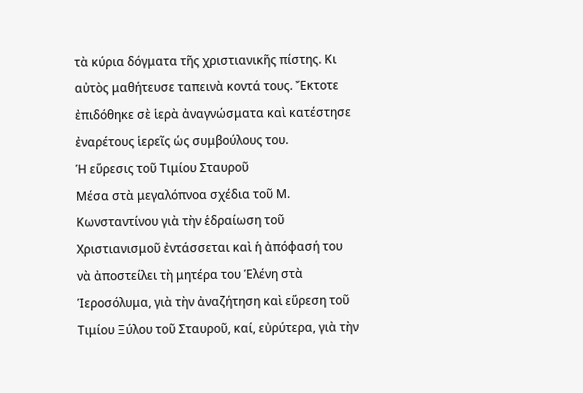τὰ κύρια δόγματα τῆς χριστιανικῆς πίστης. Κι αὐτὸς μαθήτευσε ταπεινὰ κοντά τους. Ἔκτοτε ἐπιδόθηκε σὲ ἱερὰ ἀναγνώσματα καὶ κατέστησε ἐναρέτους ἱερεῖς ὡς συμβούλους του.
Ἡ εὕρεσις τοῦ Τιμίου Σταυροῦ
Μέσα στὰ μεγαλόπνοα σχέδια τοῦ Μ. Κωνσταντίνου γιὰ τὴν ἑδραίωση τοῦ Χριστιανισμοῦ ἐντάσσεται καὶ ἡ ἀπόφασή του νὰ ἀποστείλει τὴ μητέρα του Ἑλένη στὰ Ἱεροσόλυμα, γιὰ τὴν ἀναζήτηση καὶ εὕρεση τοῦ Τιμίου Ξύλου τοῦ Σταυροῦ, καί, εὐρύτερα, γιὰ τὴν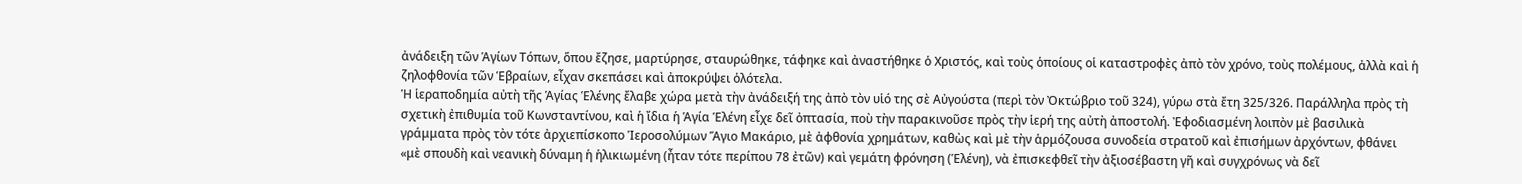ἀνάδειξη τῶν Ἁγίων Τόπων, ὅπου ἔζησε, μαρτύρησε, σταυρώθηκε, τάφηκε καὶ ἀναστήθηκε ὁ Χριστός, καὶ τοὺς ὁποίους οἱ καταστροφὲς ἀπὸ τὸν χρόνο, τοὺς πολέμους, ἀλλὰ καὶ ἡ ζηλοφθονία τῶν Ἑβραίων, εἶχαν σκεπάσει καὶ ἀποκρύψει ὁλότελα.
Ἡ ἱεραποδημία αὐτὴ τῆς Ἁγίας Ἑλένης ἔλαβε χώρα μετὰ τὴν ἀνάδειξή της ἀπὸ τὸν υἱό της σὲ Αὐγούστα (περὶ τὸν Ὀκτώβριο τοῦ 324), γύρω στὰ ἔτη 325/326. Παράλληλα πρὸς τὴ σχετικὴ ἐπιθυμία τοῦ Κωνσταντίνου, καὶ ἡ ἴδια ἡ Ἁγία Ἑλένη εἶχε δεῖ ὀπτασία, ποὺ τὴν παρακινοῦσε πρὸς τὴν ἱερή της αὐτὴ ἀποστολή. Ἐφοδιασμένη λοιπὸν μὲ βασιλικὰ γράμματα πρὸς τὸν τότε ἀρχιεπίσκοπο Ἱεροσολύμων Ἅγιο Μακάριο, μὲ ἀφθονία χρημάτων, καθὼς καὶ μὲ τὴν ἁρμόζουσα συνοδεία στρατοῦ καὶ ἐπισήμων ἀρχόντων, φθάνει «μὲ σπουδὴ καὶ νεανικὴ δύναμη ἡ ἡλικιωμένη (ἦταν τότε περίπου 78 ἐτῶν) καὶ γεμάτη φρόνηση (Ἑλένη), νὰ ἐπισκεφθεῖ τὴν ἀξιοσέβαστη γῆ καὶ συγχρόνως νὰ δεῖ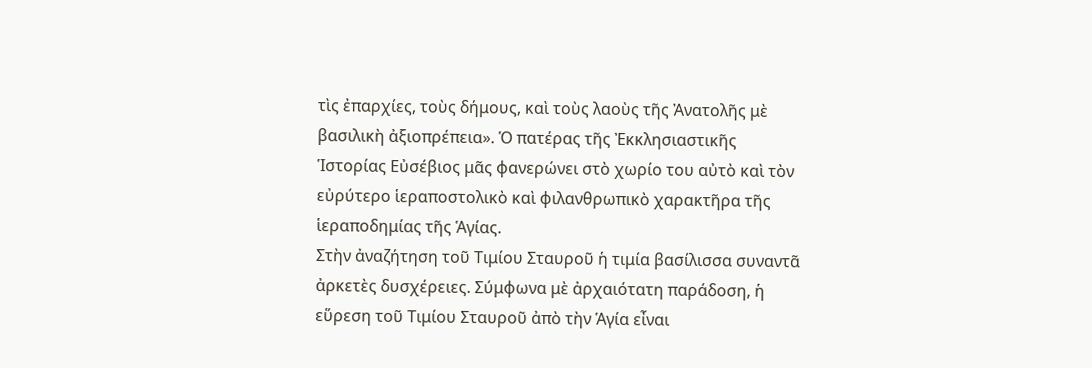τὶς ἐπαρχίες, τοὺς δήμους, καὶ τοὺς λαοὺς τῆς Ἀνατολῆς μὲ βασιλικὴ ἀξιοπρέπεια». Ὁ πατέρας τῆς Ἐκκλησιαστικῆς Ἱστορίας Εὐσέβιος μᾶς φανερώνει στὸ χωρίο του αὐτὸ καὶ τὸν εὐρύτερο ἱεραποστολικὸ καὶ φιλανθρωπικὸ χαρακτῆρα τῆς ἱεραποδημίας τῆς Ἁγίας.
Στὴν ἀναζήτηση τοῦ Τιμίου Σταυροῦ ἡ τιμία βασίλισσα συναντᾶ ἀρκετὲς δυσχέρειες. Σύμφωνα μὲ ἀρχαιότατη παράδοση, ἡ εὕρεση τοῦ Τιμίου Σταυροῦ ἀπὸ τὴν Ἁγία εἶναι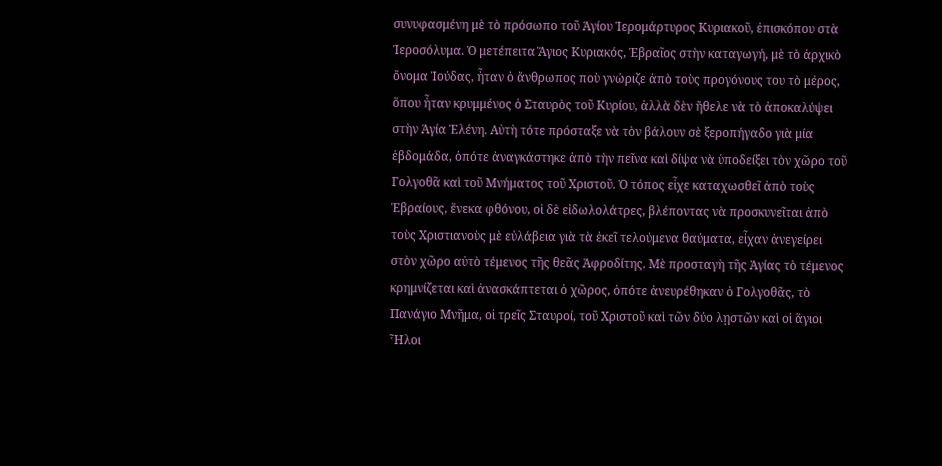συνυφασμένη μὲ τὸ πρόσωπο τοῦ Ἁγίου Ἱερομάρτυρος Κυριακοῦ, ἐπισκόπου στὰ Ἱεροσόλυμα. Ὁ μετέπειτα Ἅγιος Κυριακός, Ἑβραῖος στὴν καταγωγή, μὲ τὸ ἀρχικὸ ὄνομα Ἰούδας, ἦταν ὁ ἄνθρωπος ποὺ γνώριζε ἀπὸ τοὺς προγόνους του τὸ μέρος, ὅπου ἦταν κρυμμένος ὁ Σταυρὸς τοῦ Κυρίου, ἀλλὰ δὲν ἤθελε νὰ τὸ ἀποκαλύψει στὴν Ἁγία Ἑλένη. Αὐτὴ τότε πρόσταξε νὰ τὸν βάλουν σὲ ξεροπήγαδο γιὰ μία ἑβδομάδα, ὁπότε ἀναγκάστηκε ἀπὸ τὴν πεῖνα καὶ δίψα νὰ ὑποδείξει τὸν χῶρο τοῦ Γολγοθᾶ καὶ τοῦ Μνήματος τοῦ Χριστοῦ. Ὁ τόπος εἶχε καταχωσθεῖ ἀπὸ τοὺς Ἑβραίους, ἕνεκα φθόνου, οἱ δὲ εἰδωλολάτρες, βλέποντας νὰ προσκυνεῖται ἀπὸ τοὺς Χριστιανοὺς μὲ εὐλάβεια γιὰ τὰ ἐκεῖ τελούμενα θαύματα, εἶχαν ἀνεγείρει στὸν χῶρο αὐτὸ τέμενος τῆς θεᾶς Ἀφροδίτης. Μὲ προσταγὴ τῆς Ἁγίας τὸ τέμενος κρημνίζεται καὶ ἀνασκάπτεται ὁ χῶρος, ὁπότε ἀνευρέθηκαν ὁ Γολγοθᾶς, τὸ Πανάγιο Μνῆμα, οἱ τρεῖς Σταυροί, τοῦ Χριστοῦ καὶ τῶν δύο λῃστῶν καὶ οἱ ἅγιοι Ἧλοι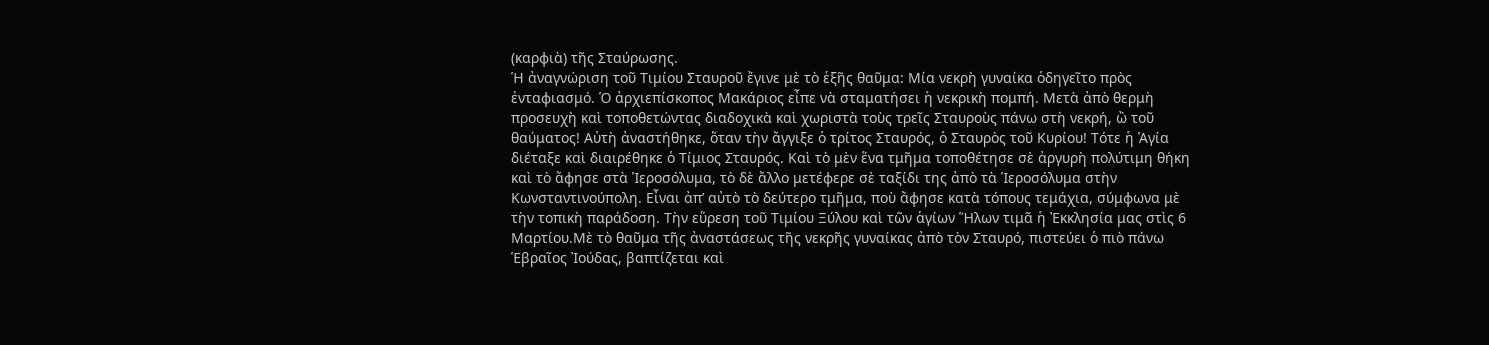(καρφιὰ) τῆς Σταύρωσης.
Ἡ ἀναγνώριση τοῦ Τιμίου Σταυροῦ ἔγινε μὲ τὸ ἑξῆς θαῦμα: Μία νεκρὴ γυναίκα ὁδηγεῖτο πρὸς ἐνταφιασμό. Ὁ ἀρχιεπίσκοπος Μακάριος εἶπε νὰ σταματήσει ἡ νεκρικὴ πομπή. Μετὰ ἀπὸ θερμὴ προσευχὴ καὶ τοποθετώντας διαδοχικὰ καὶ χωριστὰ τοὺς τρεῖς Σταυροὺς πάνω στὴ νεκρή, ὢ τοῦ θαύματος! Αὐτὴ ἀναστήθηκε, ὅταν τὴν ἄγγιξε ὁ τρίτος Σταυρός, ὁ Σταυρὸς τοῦ Κυρίου! Τότε ἡ Ἁγία διέταξε καὶ διαιρέθηκε ὁ Τίμιος Σταυρός. Καὶ τὸ μὲν ἕνα τμῆμα τοποθέτησε σὲ ἀργυρὴ πολύτιμη θήκη καὶ τὸ ἄφησε στὰ Ἱεροσόλυμα, τὸ δὲ ἄλλο μετέφερε σὲ ταξίδι της ἀπὸ τὰ Ἱεροσόλυμα στὴν Κωνσταντινούπολη. Εἶναι ἀπ’ αὐτὸ τὸ δεύτερο τμῆμα, ποὺ ἄφησε κατὰ τόπους τεμάχια, σύμφωνα μὲ τὴν τοπικὴ παράδοση. Τὴν εὕρεση τοῦ Τιμίου Ξύλου καὶ τῶν ἁγίων Ἥλων τιμᾶ ἡ Ἐκκλησία μας στὶς 6 Μαρτίου.Μὲ τὸ θαῦμα τῆς ἀναστάσεως τῆς νεκρῆς γυναίκας ἀπὸ τὸν Σταυρό, πιστεύει ὁ πιὸ πάνω Ἑβραῖος Ἰούδας, βαπτίζεται καὶ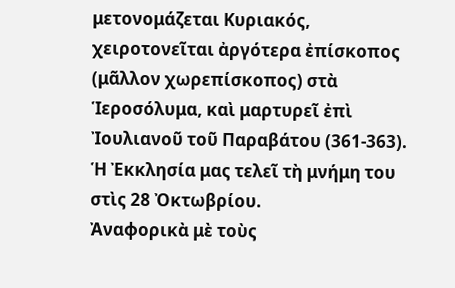μετονομάζεται Κυριακός, χειροτονεῖται ἀργότερα ἐπίσκοπος (μᾶλλον χωρεπίσκοπος) στὰ Ἱεροσόλυμα, καὶ μαρτυρεῖ ἐπὶ Ἰουλιανοῦ τοῦ Παραβάτου (361-363). Ἡ Ἐκκλησία μας τελεῖ τὴ μνήμη του στὶς 28 Ὀκτωβρίου.
Ἀναφορικὰ μὲ τοὺς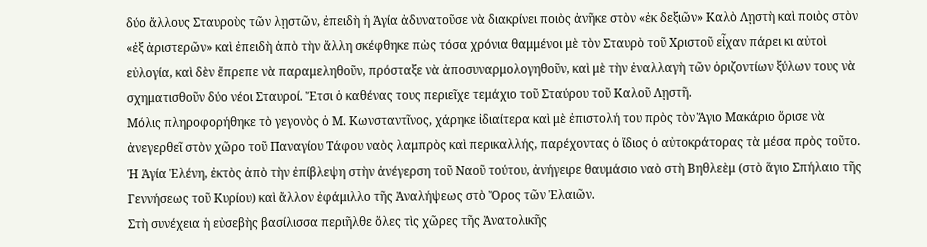δύο ἄλλους Σταυροὺς τῶν λῃστῶν, ἐπειδὴ ἡ Ἁγία ἀδυνατοῦσε νὰ διακρίνει ποιὸς ἀνῆκε στὸν «ἐκ δεξιῶν» Καλὸ Λῃστὴ καὶ ποιὸς στὸν «ἐξ ἀριστερῶν» καὶ ἐπειδὴ ἀπὸ τὴν ἄλλη σκέφθηκε πὼς τόσα χρόνια θαμμένοι μὲ τὸν Σταυρὸ τοῦ Χριστοῦ εἶχαν πάρει κι αὐτοὶ εὐλογία, καὶ δὲν ἔπρεπε νὰ παραμεληθοῦν, πρόσταξε νὰ ἀποσυναρμολογηθοῦν, καὶ μὲ τὴν ἐναλλαγὴ τῶν ὁριζοντίων ξύλων τους νὰ σχηματισθοῦν δύο νέοι Σταυροί. Ἔτσι ὁ καθένας τους περιεῖχε τεμάχιο τοῦ Σταύρου τοῦ Καλοῦ Λῃστῆ.
Μόλις πληροφορήθηκε τὸ γεγονὸς ὁ Μ. Κωνσταντῖνος, χάρηκε ἰδιαίτερα καὶ μὲ ἐπιστολή του πρὸς τὸν Ἅγιο Μακάριο ὅρισε νὰ ἀνεγερθεῖ στὸν χῶρο τοῦ Παναγίου Τάφου ναὸς λαμπρὸς καὶ περικαλλής, παρέχοντας ὁ ἴδιος ὁ αὐτοκράτορας τὰ μέσα πρὸς τοῦτο. Ἡ Ἁγία Ἑλένη, ἐκτὸς ἀπὸ τὴν ἐπίβλεψη στὴν ἀνέγερση τοῦ Ναοῦ τούτου, ἀνήγειρε θαυμάσιο ναὸ στὴ Βηθλεὲμ (στὸ ἅγιο Σπήλαιο τῆς Γεννήσεως τοῦ Κυρίου) καὶ ἄλλον ἐφάμιλλο τῆς Ἀναλήψεως στὸ Ὄρος τῶν Ἐλαιῶν.
Στὴ συνέχεια ἡ εὐσεβὴς βασίλισσα περιῆλθε ὅλες τὶς χῶρες τῆς Ἀνατολικῆς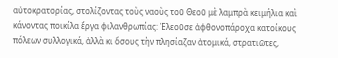αὐτοκρατορίας, στολίζοντας τοὺς ναοὺς τοῦ Θεοῦ μὲ λαμπρὰ κειμήλια καὶ κάνοντας ποικίλα ἔργα φιλανθρωπίας: Ἐλεοῦσε ἀφθονοπάροχα κατοίκους πόλεων συλλογικά, ἀλλὰ κι ὅσους τὴν πλησίαζαν ἀτομικά, στρατιῶτες,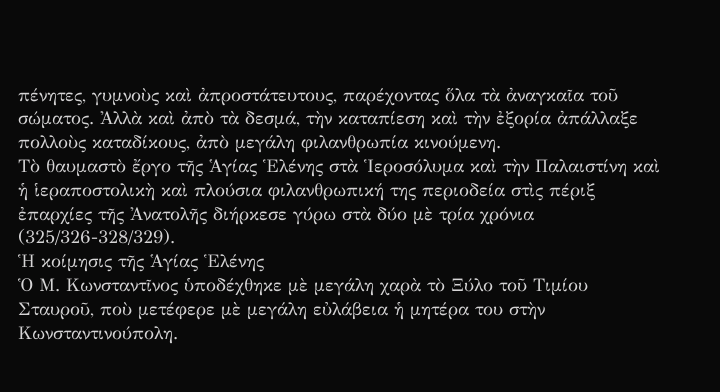πένητες, γυμνοὺς καὶ ἀπροστάτευτους, παρέχοντας ὅλα τὰ ἀναγκαῖα τοῦ σώματος. Ἀλλὰ καὶ ἀπὸ τὰ δεσμά, τὴν καταπίεση καὶ τὴν ἐξορία ἀπάλλαξε πολλοὺς καταδίκους, ἀπὸ μεγάλη φιλανθρωπία κινούμενη.
Τὸ θαυμαστὸ ἔργο τῆς Ἁγίας Ἑλένης στὰ Ἱεροσόλυμα καὶ τὴν Παλαιστίνη καὶ ἡ ἱεραποστολικὴ καὶ πλούσια φιλανθρωπική της περιοδεία στὶς πέριξ ἐπαρχίες τῆς Ἀνατολῆς διήρκεσε γύρω στὰ δύο μὲ τρία χρόνια (325/326-328/329).
Ἡ κοίμησις τῆς Ἁγίας Ἑλένης
Ὁ Μ. Κωνσταντῖνος ὑποδέχθηκε μὲ μεγάλη χαρὰ τὸ Ξύλο τοῦ Τιμίου Σταυροῦ, ποὺ μετέφερε μὲ μεγάλη εὐλάβεια ἡ μητέρα του στὴν Κωνσταντινούπολη.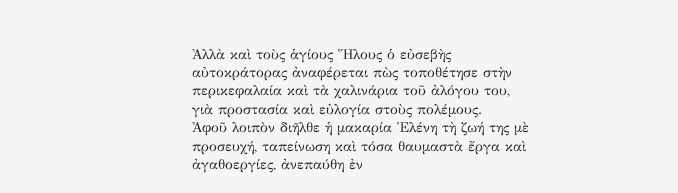Ἀλλὰ καὶ τοὺς ἁγίους Ἥλους ὁ εὐσεβὴς αὐτοκράτορας ἀναφέρεται πὼς τοποθέτησε στὴν περικεφαλαία καὶ τὰ χαλινάρια τοῦ ἀλόγου του, γιὰ προστασία καὶ εὐλογία στοὺς πολέμους.
Ἀφοῦ λοιπὸν διῆλθε ἡ μακαρία Ἑλένη τὴ ζωή της μὲ προσευχή, ταπείνωση καὶ τόσα θαυμαστὰ ἔργα καὶ ἀγαθοεργίες, ἀνεπαύθη ἐν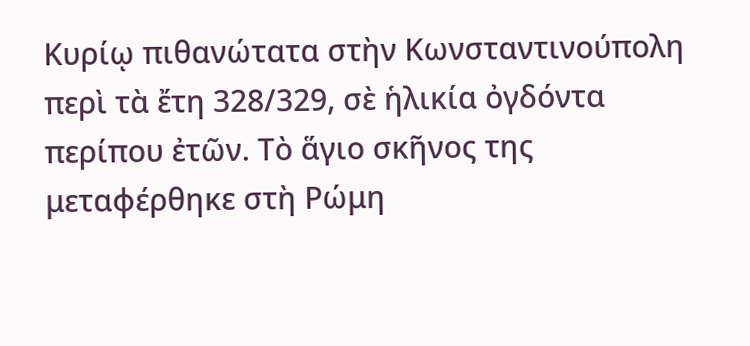Κυρίῳ πιθανώτατα στὴν Κωνσταντινούπολη περὶ τὰ ἔτη 328/329, σὲ ἡλικία ὀγδόντα περίπου ἐτῶν. Τὸ ἅγιο σκῆνος της μεταφέρθηκε στὴ Ρώμη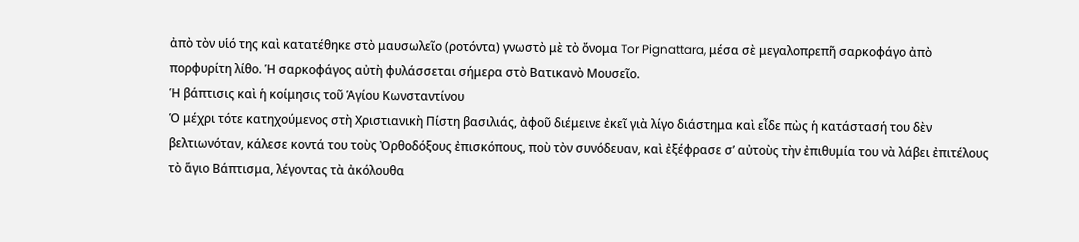ἀπὸ τὸν υἱό της καὶ κατατέθηκε στὸ μαυσωλεῖο (ροτόντα) γνωστὸ μὲ τὸ ὄνομα Tor Pignattara, μέσα σὲ μεγαλοπρεπῆ σαρκοφάγο ἀπὸ πορφυρίτη λίθο. Ἡ σαρκοφάγος αὐτὴ φυλάσσεται σήμερα στὸ Βατικανὸ Μουσεῖο.
Ἡ βάπτισις καὶ ἡ κοίμησις τοῦ Ἁγίου Κωνσταντίνου
Ὁ μέχρι τότε κατηχούμενος στὴ Χριστιανικὴ Πίστη βασιλιάς, ἀφοῦ διέμεινε ἐκεῖ γιὰ λίγο διάστημα καὶ εἶδε πὼς ἡ κατάστασή του δὲν βελτιωνόταν, κάλεσε κοντά του τοὺς Ὀρθοδόξους ἐπισκόπους, ποὺ τὸν συνόδευαν, καὶ ἐξέφρασε σ’ αὐτοὺς τὴν ἐπιθυμία του νὰ λάβει ἐπιτέλους τὸ ἅγιο Βάπτισμα, λέγοντας τὰ ἀκόλουθα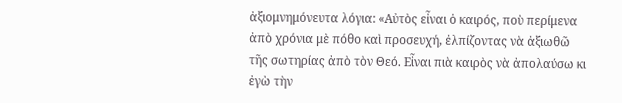ἀξιομνημόνευτα λόγια: «Αὐτὸς εἶναι ὁ καιρός, ποὺ περίμενα ἀπὸ χρόνια μὲ πόθο καὶ προσευχή, ἐλπίζοντας νὰ ἀξιωθῶ τῆς σωτηρίας ἀπὸ τὸν Θεό. Εἶναι πιὰ καιρὸς νὰ ἀπολαύσω κι ἐγὼ τὴν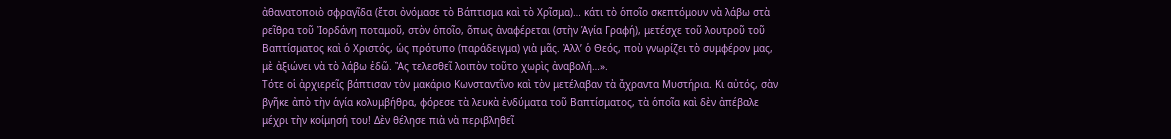ἀθανατοποιὸ σφραγῖδα (ἔτσι ὀνόμασε τὸ Βάπτισμα καὶ τὸ Χρῖσμα)… κάτι τὸ ὁποῖο σκεπτόμουν νὰ λάβω στὰ ρεῖθρα τοῦ Ἰορδάνη ποταμοῦ, στὸν ὁποῖο, ὅπως ἀναφέρεται (στὴν Ἁγία Γραφή), μετέσχε τοῦ λουτροῦ τοῦ Βαπτίσματος καὶ ὁ Χριστός, ὡς πρότυπο (παράδειγμα) γιὰ μᾶς. Ἀλλ’ ὁ Θεός, ποὺ γνωρίζει τὸ συμφέρον μας, μὲ ἀξιώνει νὰ τὸ λάβω ἐδῶ. Ἂς τελεσθεῖ λοιπὸν τοῦτο χωρὶς ἀναβολή…».
Τότε οἱ ἀρχιερεῖς βάπτισαν τὸν μακάριο Κωνσταντῖνο καὶ τὸν μετέλαβαν τὰ ἄχραντα Μυστήρια. Κι αὐτός, σὰν βγῆκε ἀπὸ τὴν ἁγία κολυμβήθρα, φόρεσε τὰ λευκὰ ἐνδύματα τοῦ Βαπτίσματος, τὰ ὁποῖα καὶ δὲν ἀπέβαλε μέχρι τὴν κοίμησή του! Δὲν θέλησε πιὰ νὰ περιβληθεῖ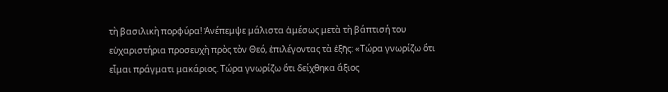τὴ βασιλικὴ πορφύρα! Ἀνέπεμψε μάλιστα ἀμέσως μετὰ τὴ βάπτισή του εὐχαριστήρια προσευχὴ πρὸς τὸν Θεό, ἐπιλέγοντας τὰ ἑξῆς: «Τώρα γνωρίζω ὅτι εἶμαι πράγματι μακάριος. Τώρα γνωρίζω ὅτι δείχθηκα ἄξιος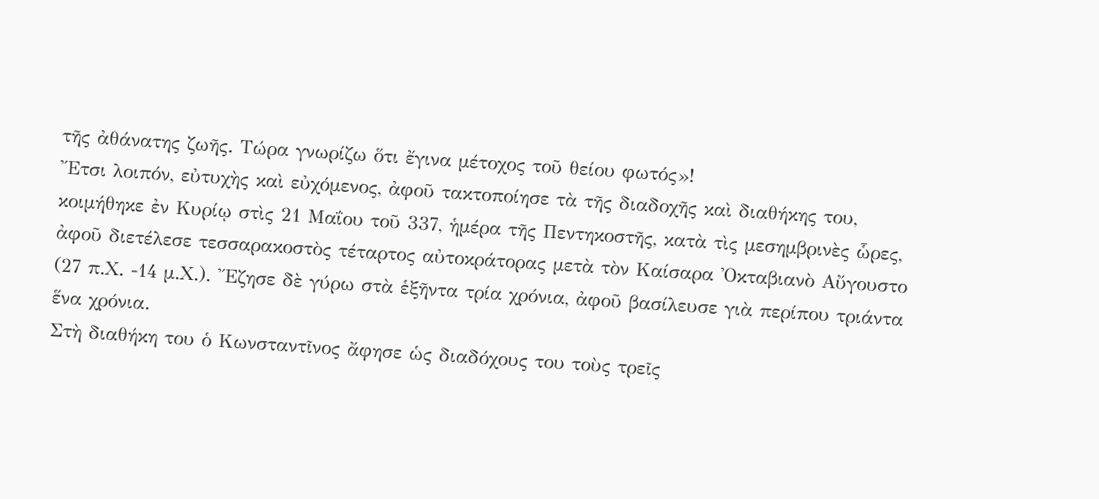τῆς ἀθάνατης ζωῆς. Τώρα γνωρίζω ὅτι ἔγινα μέτοχος τοῦ θείου φωτός»!
Ἔτσι λοιπόν, εὐτυχὴς καὶ εὐχόμενος, ἀφοῦ τακτοποίησε τὰ τῆς διαδοχῆς καὶ διαθήκης του, κοιμήθηκε ἐν Κυρίῳ στὶς 21 Μαΐου τοῦ 337, ἡμέρα τῆς Πεντηκοστῆς, κατὰ τὶς μεσημβρινὲς ὧρες, ἀφοῦ διετέλεσε τεσσαρακοστὸς τέταρτος αὐτοκράτορας μετὰ τὸν Καίσαρα Ὀκταβιανὸ Αὔγουστο (27 π.Χ. -14 μ.Χ.). Ἔζησε δὲ γύρω στὰ ἑξῆντα τρία χρόνια, ἀφοῦ βασίλευσε γιὰ περίπου τριάντα ἕνα χρόνια.
Στὴ διαθήκη του ὁ Κωνσταντῖνος ἄφησε ὡς διαδόχους του τοὺς τρεῖς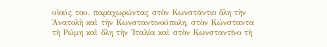υἱούς του, παραχωρώντας στὸν Κωνστάντιο ὅλη τὴν Ἀνατολὴ καὶ τὴν Κωνσταντινούπολη, στὸν Κώνσταντα τὴ Ρώμη καὶ ὅλη τὴν Ἰταλία καὶ στὸν Κωνσταντῖνο τὴ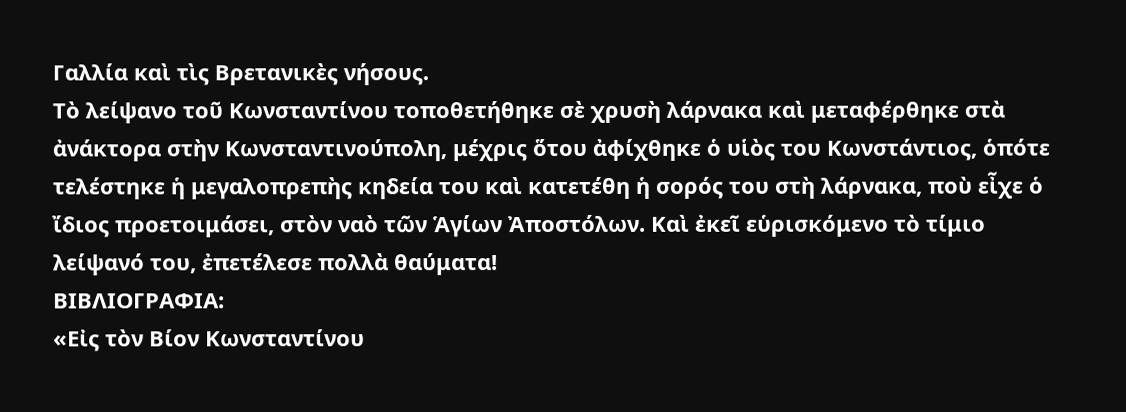Γαλλία καὶ τὶς Βρετανικὲς νήσους.
Τὸ λείψανο τοῦ Κωνσταντίνου τοποθετήθηκε σὲ χρυσὴ λάρνακα καὶ μεταφέρθηκε στὰ ἀνάκτορα στὴν Κωνσταντινούπολη, μέχρις ὅτου ἀφίχθηκε ὁ υἱὸς του Κωνστάντιος, ὁπότε τελέστηκε ἡ μεγαλοπρεπὴς κηδεία του καὶ κατετέθη ἡ σορός του στὴ λάρνακα, ποὺ εἶχε ὁ ἴδιος προετοιμάσει, στὸν ναὸ τῶν Ἁγίων Ἀποστόλων. Καὶ ἐκεῖ εὑρισκόμενο τὸ τίμιο λείψανό του, ἐπετέλεσε πολλὰ θαύματα!
ΒΙΒΛΙΟΓΡΑΦΙΑ:
«Εἰς τὸν Βίον Κωνσταντίνου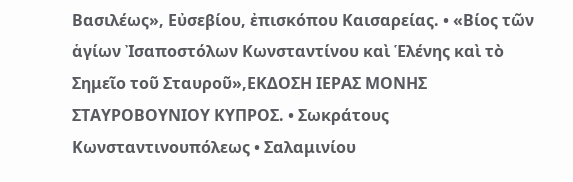Βασιλέως», Εὐσεβίου, ἐπισκόπου Καισαρείας. • «Βίος τῶν ἁγίων Ἰσαποστόλων Κωνσταντίνου καὶ Ἑλένης καὶ τὸ Σημεῖο τοῦ Σταυροῦ»,ΕΚΔΟΣΗ ΙΕΡΑΣ ΜΟΝΗΣ ΣΤΑΥΡΟΒΟΥΝΙΟΥ ΚΥΠΡΟΣ. • Σωκράτους Κωνσταντινουπόλεως • Σαλαμινίου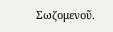Σωζομενοῦ.